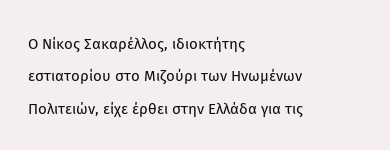Ο Νίκος Σακαρέλλος, ιδιοκτήτης εστιατορίου στο Μιζούρι των Ηνωμένων Πολιτειών, είχε έρθει στην Ελλάδα για τις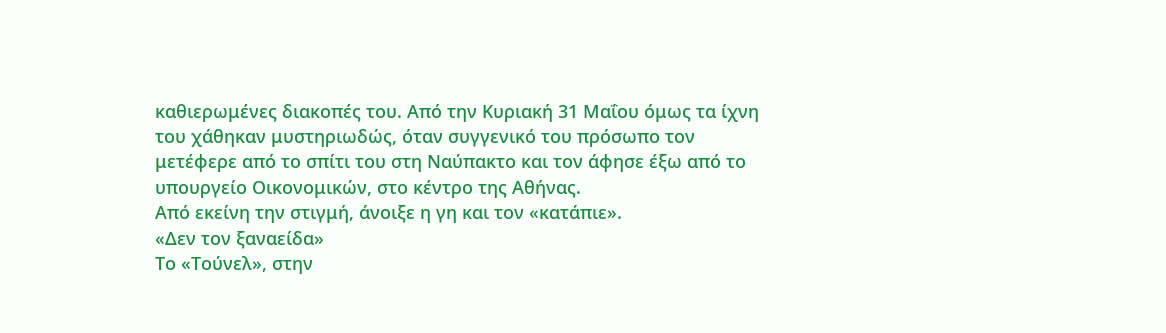καθιερωμένες διακοπές του. Από την Κυριακή 31 Μαΐου όμως τα ίχνη του χάθηκαν μυστηριωδώς, όταν συγγενικό του πρόσωπο τον μετέφερε από το σπίτι του στη Ναύπακτο και τον άφησε έξω από το υπουργείο Οικονομικών, στο κέντρο της Αθήνας.
Από εκείνη την στιγμή, άνοιξε η γη και τον «κατάπιε».
«Δεν τον ξαναείδα»
Το «Τούνελ», στην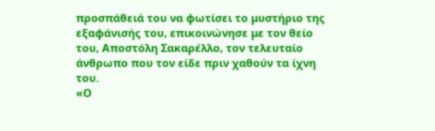προσπάθειά του να φωτίσει το μυστήριο της εξαφάνισής του, επικοινώνησε με τον θείο του, Αποστόλη Σακαρέλλο, τον τελευταίο άνθρωπο που τον είδε πριν χαθούν τα ίχνη του.
«Ο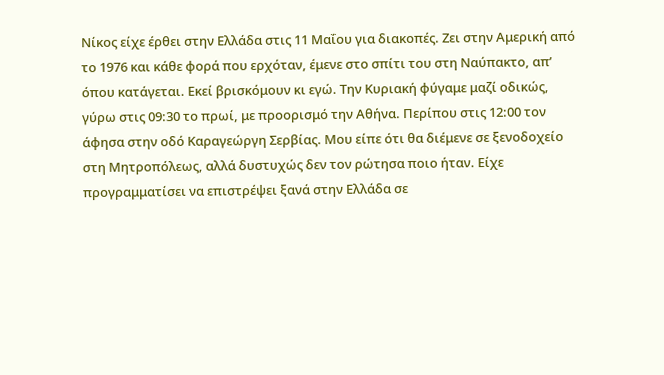Νίκος είχε έρθει στην Ελλάδα στις 11 Μαΐου για διακοπές. Ζει στην Αμερική από το 1976 και κάθε φορά που ερχόταν, έμενε στο σπίτι του στη Ναύπακτο, απ’ όπου κατάγεται. Εκεί βρισκόμουν κι εγώ. Την Κυριακή φύγαμε μαζί οδικώς, γύρω στις 09:30 το πρωί, με προορισμό την Αθήνα. Περίπου στις 12:00 τον άφησα στην οδό Καραγεώργη Σερβίας. Μου είπε ότι θα διέμενε σε ξενοδοχείο στη Μητροπόλεως, αλλά δυστυχώς δεν τον ρώτησα ποιο ήταν. Είχε προγραμματίσει να επιστρέψει ξανά στην Ελλάδα σε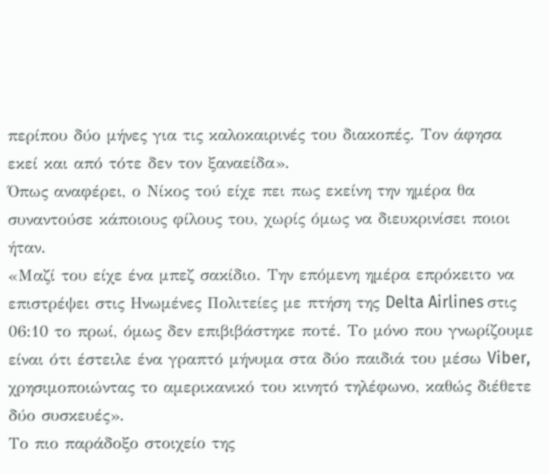περίπου δύο μήνες για τις καλοκαιρινές του διακοπές. Τον άφησα εκεί και από τότε δεν τον ξαναείδα».
Όπως αναφέρει, ο Νίκος τού είχε πει πως εκείνη την ημέρα θα συναντούσε κάποιους φίλους του, χωρίς όμως να διευκρινίσει ποιοι ήταν.
«Μαζί του είχε ένα μπεζ σακίδιο. Την επόμενη ημέρα επρόκειτο να επιστρέψει στις Ηνωμένες Πολιτείες με πτήση της Delta Airlines στις 06:10 το πρωί, όμως δεν επιβιβάστηκε ποτέ. Το μόνο που γνωρίζουμε είναι ότι έστειλε ένα γραπτό μήνυμα στα δύο παιδιά του μέσω Viber, χρησιμοποιώντας το αμερικανικό του κινητό τηλέφωνο, καθώς διέθετε δύο συσκευές».
Το πιο παράδοξο στοιχείο της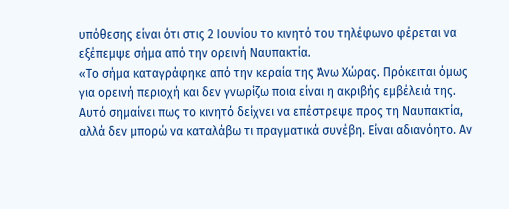υπόθεσης είναι ότι στις 2 Ιουνίου το κινητό του τηλέφωνο φέρεται να εξέπεμψε σήμα από την ορεινή Ναυπακτία.
«Το σήμα καταγράφηκε από την κεραία της Άνω Χώρας. Πρόκειται όμως για ορεινή περιοχή και δεν γνωρίζω ποια είναι η ακριβής εμβέλειά της. Αυτό σημαίνει πως το κινητό δείχνει να επέστρεψε προς τη Ναυπακτία, αλλά δεν μπορώ να καταλάβω τι πραγματικά συνέβη. Είναι αδιανόητο. Αν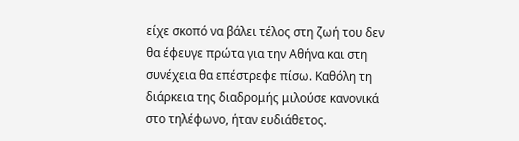είχε σκοπό να βάλει τέλος στη ζωή του δεν θα έφευγε πρώτα για την Αθήνα και στη συνέχεια θα επέστρεφε πίσω. Καθόλη τη διάρκεια της διαδρομής μιλούσε κανονικά στο τηλέφωνο, ήταν ευδιάθετος.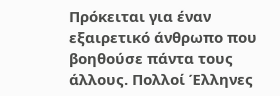Πρόκειται για έναν εξαιρετικό άνθρωπο που βοηθούσε πάντα τους άλλους. Πολλοί Έλληνες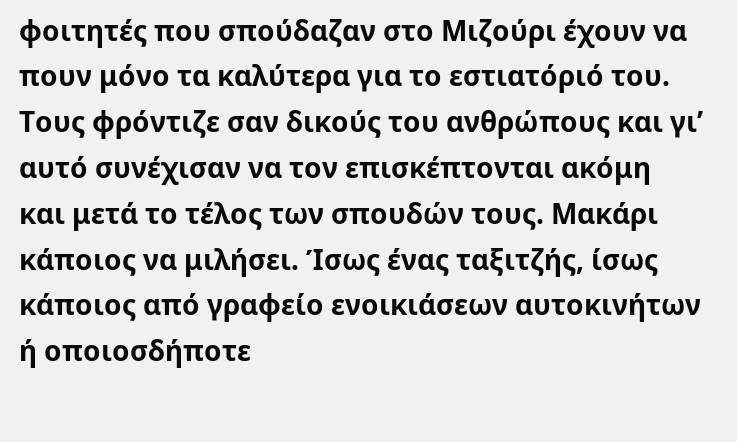φοιτητές που σπούδαζαν στο Μιζούρι έχουν να πουν μόνο τα καλύτερα για το εστιατόριό του. Τους φρόντιζε σαν δικούς του ανθρώπους και γι’ αυτό συνέχισαν να τον επισκέπτονται ακόμη και μετά το τέλος των σπουδών τους. Μακάρι κάποιος να μιλήσει. Ίσως ένας ταξιτζής, ίσως κάποιος από γραφείο ενοικιάσεων αυτοκινήτων ή οποιοσδήποτε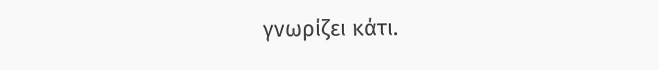γνωρίζει κάτι.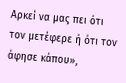Αρκεί να μας πει ότι τον μετέφερε ή ότι τον άφησε κάπου»,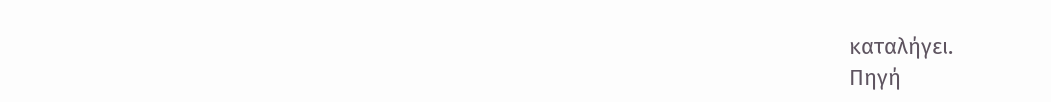καταλήγει.
Πηγή